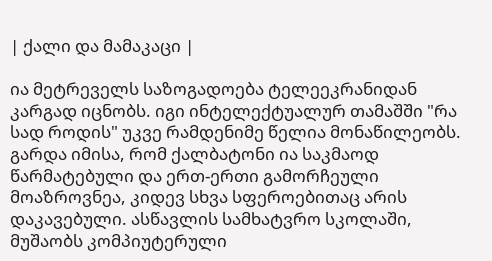| ქალი და მამაკაცი |

ია მეტრეველს საზოგადოება ტელეეკრანიდან კარგად იცნობს. იგი ინტელექტუალურ თამაშში "რა სად როდის" უკვე რამდენიმე წელია მონაწილეობს. გარდა იმისა, რომ ქალბატონი ია საკმაოდ წარმატებული და ერთ-ერთი გამორჩეული მოაზროვნეა, კიდევ სხვა სფეროებითაც არის დაკავებული. ასწავლის სამხატვრო სკოლაში, მუშაობს კომპიუტერული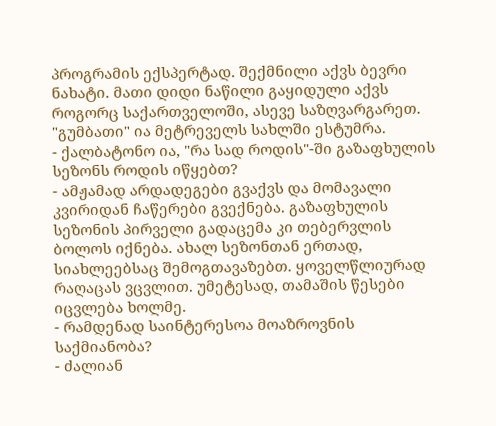პროგრამის ექსპერტად. შექმნილი აქვს ბევრი ნახატი. მათი დიდი ნაწილი გაყიდული აქვს როგორც საქართველოში, ასევე საზღვარგარეთ. "გუმბათი" ია მეტრეველს სახლში ესტუმრა.
- ქალბატონო ია, "რა სად როდის"-ში გაზაფხულის სეზონს როდის იწყებთ?
- ამჟამად არდადეგები გვაქვს და მომავალი კვირიდან ჩაწერები გვექნება. გაზაფხულის სეზონის პირველი გადაცემა კი თებერვლის ბოლოს იქნება. ახალ სეზონთან ერთად, სიახლეებსაც შემოგთავაზებთ. ყოველწლიურად რაღაცას ვცვლით. უმეტესად, თამაშის წესები იცვლება ხოლმე.
- რამდენად საინტერესოა მოაზროვნის საქმიანობა?
- ძალიან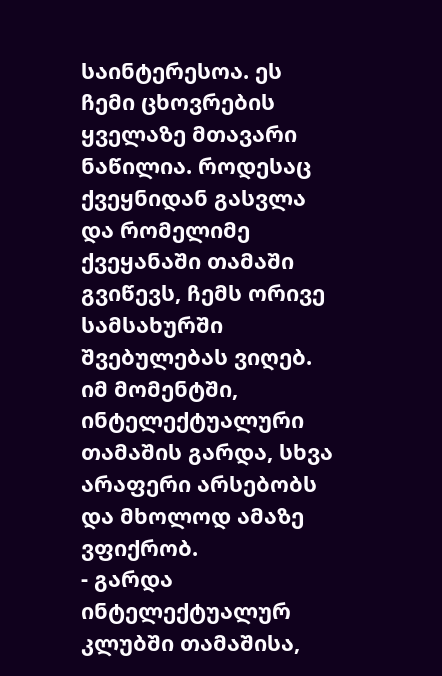საინტერესოა. ეს ჩემი ცხოვრების ყველაზე მთავარი ნაწილია. როდესაც ქვეყნიდან გასვლა და რომელიმე ქვეყანაში თამაში გვიწევს, ჩემს ორივე სამსახურში შვებულებას ვიღებ. იმ მომენტში, ინტელექტუალური თამაშის გარდა, სხვა არაფერი არსებობს და მხოლოდ ამაზე ვფიქრობ.
- გარდა ინტელექტუალურ კლუბში თამაშისა,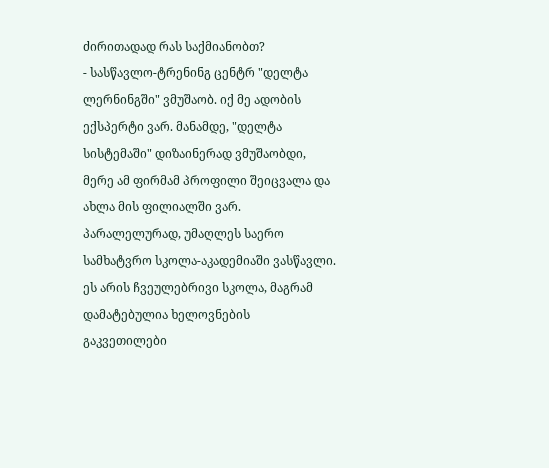ძირითადად რას საქმიანობთ?
- სასწავლო-ტრენინგ ცენტრ "დელტა ლერნინგში" ვმუშაობ. იქ მე ადობის ექსპერტი ვარ. მანამდე, "დელტა სისტემაში" დიზაინერად ვმუშაობდი, მერე ამ ფირმამ პროფილი შეიცვალა და ახლა მის ფილიალში ვარ. პარალელურად, უმაღლეს საერო სამხატვრო სკოლა-აკადემიაში ვასწავლი. ეს არის ჩვეულებრივი სკოლა, მაგრამ დამატებულია ხელოვნების გაკვეთილები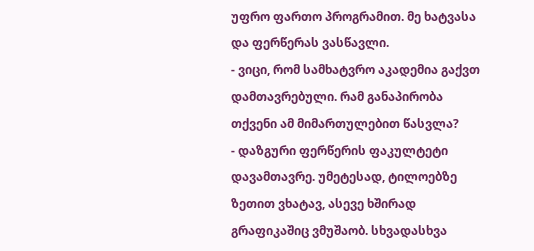უფრო ფართო პროგრამით. მე ხატვასა და ფერწერას ვასწავლი.
- ვიცი, რომ სამხატვრო აკადემია გაქვთ დამთავრებული. რამ განაპირობა თქვენი ამ მიმართულებით წასვლა?
- დაზგური ფერწერის ფაკულტეტი დავამთავრე. უმეტესად, ტილოებზე ზეთით ვხატავ, ასევე ხშირად გრაფიკაშიც ვმუშაობ. სხვადასხვა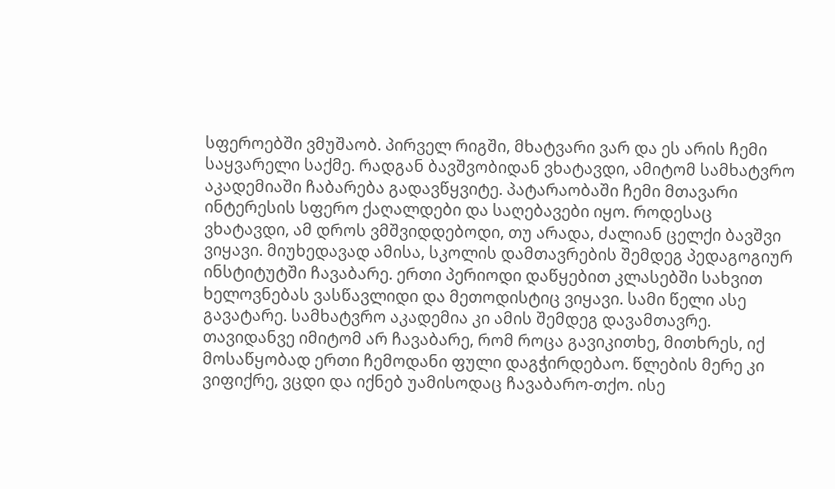სფეროებში ვმუშაობ. პირველ რიგში, მხატვარი ვარ და ეს არის ჩემი საყვარელი საქმე. რადგან ბავშვობიდან ვხატავდი, ამიტომ სამხატვრო აკადემიაში ჩაბარება გადავწყვიტე. პატარაობაში ჩემი მთავარი ინტერესის სფერო ქაღალდები და საღებავები იყო. როდესაც ვხატავდი, ამ დროს ვმშვიდდებოდი, თუ არადა, ძალიან ცელქი ბავშვი ვიყავი. მიუხედავად ამისა, სკოლის დამთავრების შემდეგ პედაგოგიურ ინსტიტუტში ჩავაბარე. ერთი პერიოდი დაწყებით კლასებში სახვით ხელოვნებას ვასწავლიდი და მეთოდისტიც ვიყავი. სამი წელი ასე გავატარე. სამხატვრო აკადემია კი ამის შემდეგ დავამთავრე. თავიდანვე იმიტომ არ ჩავაბარე, რომ როცა გავიკითხე, მითხრეს, იქ მოსაწყობად ერთი ჩემოდანი ფული დაგჭირდებაო. წლების მერე კი ვიფიქრე, ვცდი და იქნებ უამისოდაც ჩავაბარო-თქო. ისე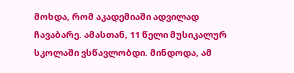მოხდა, რომ აკადემიაში ადვილად ჩავაბარე. ამასთან, 11 წელი მუსიკალურ სკოლაში ვსწავლობდი. მინდოდა, ამ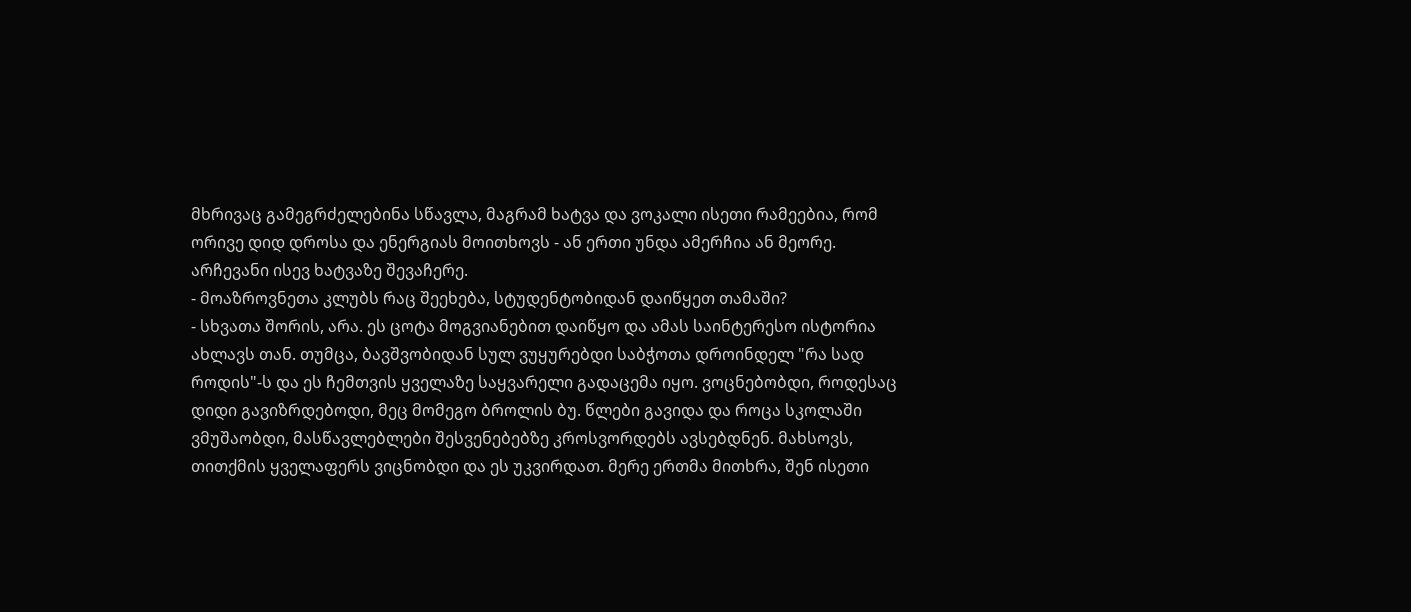მხრივაც გამეგრძელებინა სწავლა, მაგრამ ხატვა და ვოკალი ისეთი რამეებია, რომ ორივე დიდ დროსა და ენერგიას მოითხოვს - ან ერთი უნდა ამერჩია ან მეორე. არჩევანი ისევ ხატვაზე შევაჩერე.
- მოაზროვნეთა კლუბს რაც შეეხება, სტუდენტობიდან დაიწყეთ თამაში?
- სხვათა შორის, არა. ეს ცოტა მოგვიანებით დაიწყო და ამას საინტერესო ისტორია ახლავს თან. თუმცა, ბავშვობიდან სულ ვუყურებდი საბჭოთა დროინდელ "რა სად როდის"-ს და ეს ჩემთვის ყველაზე საყვარელი გადაცემა იყო. ვოცნებობდი, როდესაც დიდი გავიზრდებოდი, მეც მომეგო ბროლის ბუ. წლები გავიდა და როცა სკოლაში ვმუშაობდი, მასწავლებლები შესვენებებზე კროსვორდებს ავსებდნენ. მახსოვს, თითქმის ყველაფერს ვიცნობდი და ეს უკვირდათ. მერე ერთმა მითხრა, შენ ისეთი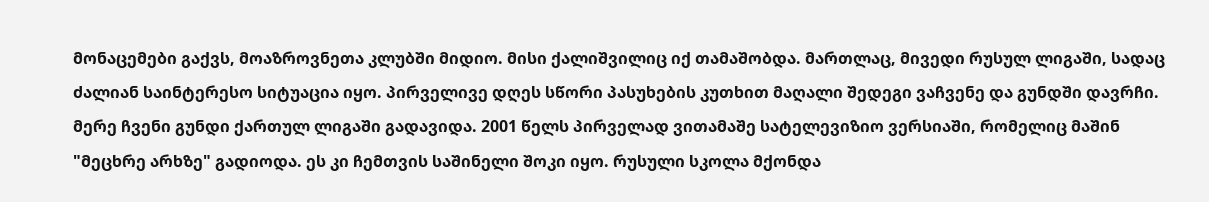მონაცემები გაქვს, მოაზროვნეთა კლუბში მიდიო. მისი ქალიშვილიც იქ თამაშობდა. მართლაც, მივედი რუსულ ლიგაში, სადაც ძალიან საინტერესო სიტუაცია იყო. პირველივე დღეს სწორი პასუხების კუთხით მაღალი შედეგი ვაჩვენე და გუნდში დავრჩი. მერე ჩვენი გუნდი ქართულ ლიგაში გადავიდა. 2001 წელს პირველად ვითამაშე სატელევიზიო ვერსიაში, რომელიც მაშინ "მეცხრე არხზე" გადიოდა. ეს კი ჩემთვის საშინელი შოკი იყო. რუსული სკოლა მქონდა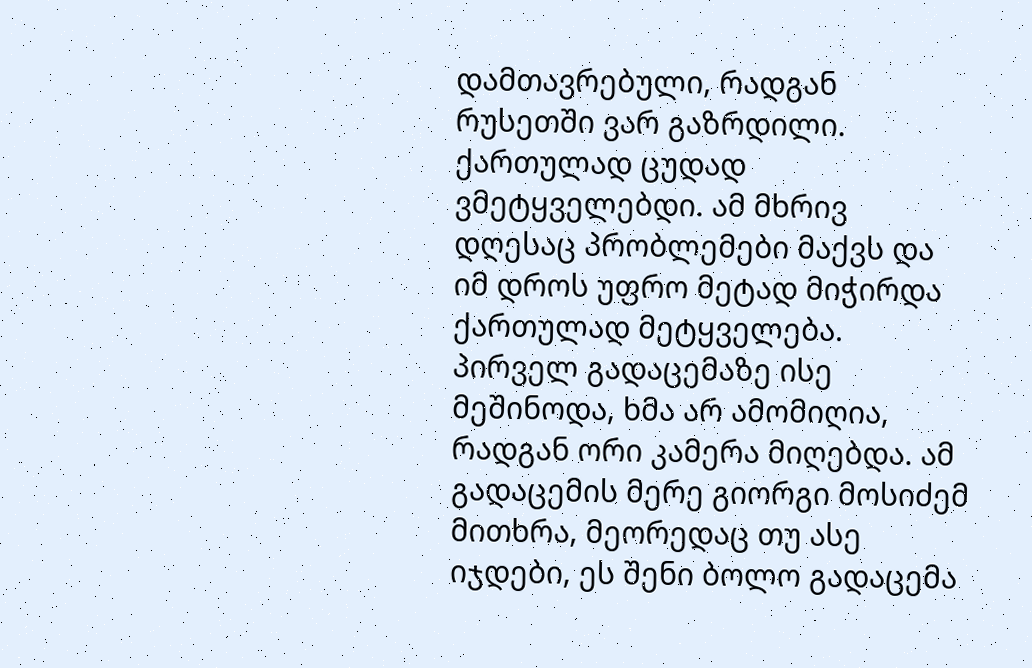დამთავრებული, რადგან რუსეთში ვარ გაზრდილი. ქართულად ცუდად ვმეტყველებდი. ამ მხრივ დღესაც პრობლემები მაქვს და იმ დროს უფრო მეტად მიჭირდა ქართულად მეტყველება. პირველ გადაცემაზე ისე მეშინოდა, ხმა არ ამომიღია, რადგან ორი კამერა მიღებდა. ამ გადაცემის მერე გიორგი მოსიძემ მითხრა, მეორედაც თუ ასე იჯდები, ეს შენი ბოლო გადაცემა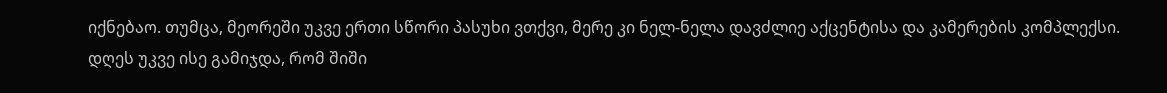იქნებაო. თუმცა, მეორეში უკვე ერთი სწორი პასუხი ვთქვი, მერე კი ნელ-ნელა დავძლიე აქცენტისა და კამერების კომპლექსი. დღეს უკვე ისე გამიჯდა, რომ შიში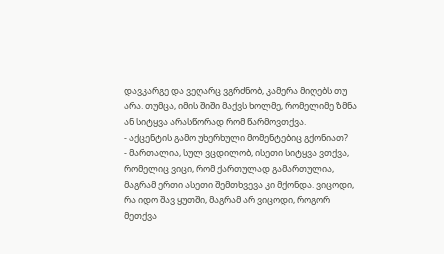დავკარგე და ვეღარც ვგრძნობ, კამერა მიღებს თუ არა. თუმცა, იმის შიში მაქვს ხოლმე, რომელიმე ზმნა ან სიტყვა არასწორად რომ წარმოვთქვა.
- აქცენტის გამო უხერხული მომენტებიც გქონიათ?
- მართალია, სულ ვცდილობ, ისეთი სიტყვა ვთქვა, რომელიც ვიცი, რომ ქართულად გამართულია, მაგრამ ერთი ასეთი შემთხვევა კი მქონდა. ვიცოდი, რა იდო შავ ყუთში, მაგრამ არ ვიცოდი, როგორ მეთქვა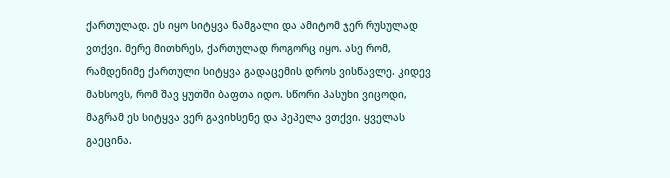ქართულად. ეს იყო სიტყვა ნამგალი და ამიტომ ჯერ რუსულად ვთქვი. მერე მითხრეს, ქართულად როგორც იყო. ასე რომ, რამდენიმე ქართული სიტყვა გადაცემის დროს ვისწავლე. კიდევ მახსოვს, რომ შავ ყუთში ბაფთა იდო. სწორი პასუხი ვიცოდი, მაგრამ ეს სიტყვა ვერ გავიხსენე და პეპელა ვთქვი. ყველას გაეცინა.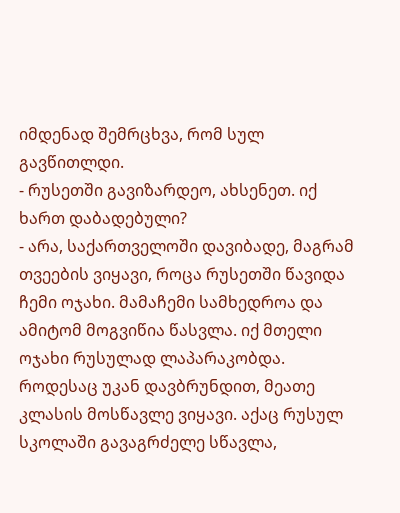იმდენად შემრცხვა, რომ სულ გავწითლდი.
- რუსეთში გავიზარდეო, ახსენეთ. იქ ხართ დაბადებული?
- არა, საქართველოში დავიბადე, მაგრამ თვეების ვიყავი, როცა რუსეთში წავიდა ჩემი ოჯახი. მამაჩემი სამხედროა და ამიტომ მოგვიწია წასვლა. იქ მთელი ოჯახი რუსულად ლაპარაკობდა. როდესაც უკან დავბრუნდით, მეათე კლასის მოსწავლე ვიყავი. აქაც რუსულ სკოლაში გავაგრძელე სწავლა,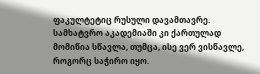ფაკულტეტიც რუსული დავამთავრე. სამხატვრო აკადემიაში კი ქართულად მომიწია სწავლა, თუმცა, ისე ვერ ვისწავლე, როგორც საჭირო იყო.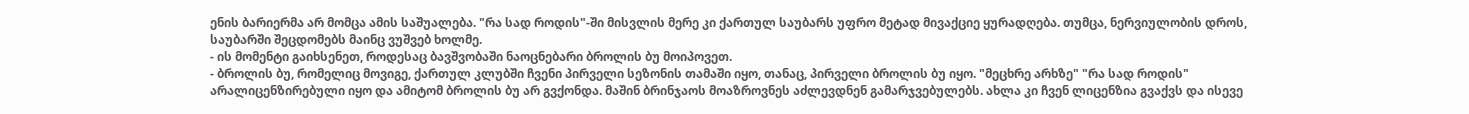ენის ბარიერმა არ მომცა ამის საშუალება. "რა სად როდის"-ში მისვლის მერე კი ქართულ საუბარს უფრო მეტად მივაქციე ყურადღება. თუმცა, ნერვიულობის დროს, საუბარში შეცდომებს მაინც ვუშვებ ხოლმე.
- ის მომენტი გაიხსენეთ, როდესაც ბავშვობაში ნაოცნებარი ბროლის ბუ მოიპოვეთ.
- ბროლის ბუ, რომელიც მოვიგე, ქართულ კლუბში ჩვენი პირველი სეზონის თამაში იყო, თანაც, პირველი ბროლის ბუ იყო. "მეცხრე არხზე" "რა სად როდის" არალიცენზირებული იყო და ამიტომ ბროლის ბუ არ გვქონდა. მაშინ ბრინჯაოს მოაზროვნეს აძლევდნენ გამარჯვებულებს. ახლა კი ჩვენ ლიცენზია გვაქვს და ისევე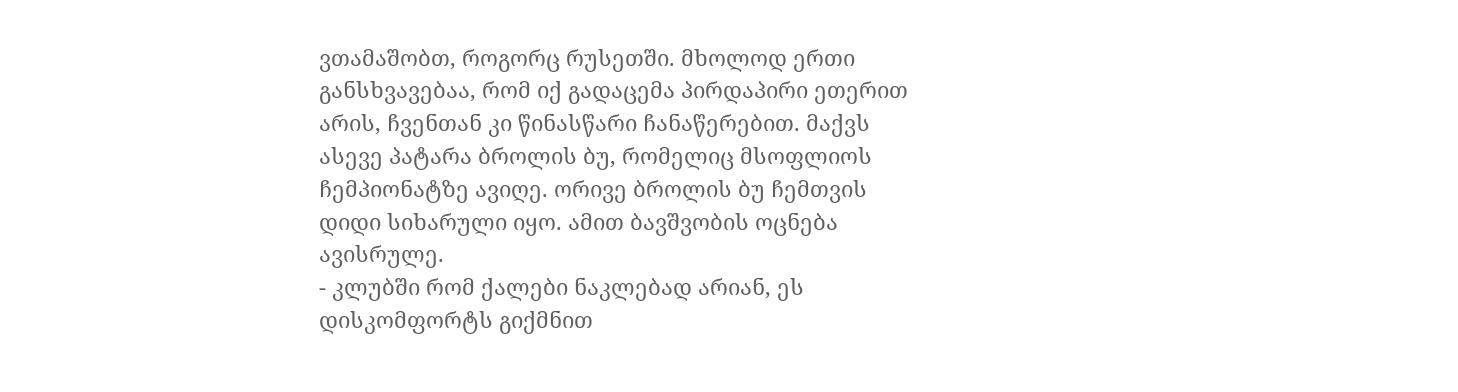ვთამაშობთ, როგორც რუსეთში. მხოლოდ ერთი განსხვავებაა, რომ იქ გადაცემა პირდაპირი ეთერით არის, ჩვენთან კი წინასწარი ჩანაწერებით. მაქვს ასევე პატარა ბროლის ბუ, რომელიც მსოფლიოს ჩემპიონატზე ავიღე. ორივე ბროლის ბუ ჩემთვის დიდი სიხარული იყო. ამით ბავშვობის ოცნება ავისრულე.
- კლუბში რომ ქალები ნაკლებად არიან, ეს დისკომფორტს გიქმნით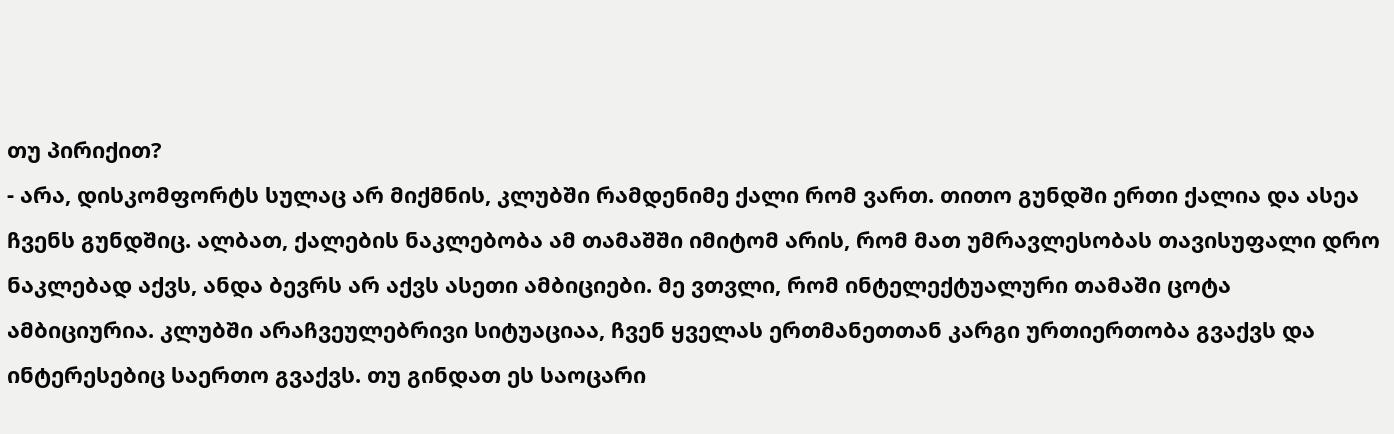თუ პირიქით?
- არა, დისკომფორტს სულაც არ მიქმნის, კლუბში რამდენიმე ქალი რომ ვართ. თითო გუნდში ერთი ქალია და ასეა ჩვენს გუნდშიც. ალბათ, ქალების ნაკლებობა ამ თამაშში იმიტომ არის, რომ მათ უმრავლესობას თავისუფალი დრო ნაკლებად აქვს, ანდა ბევრს არ აქვს ასეთი ამბიციები. მე ვთვლი, რომ ინტელექტუალური თამაში ცოტა ამბიციურია. კლუბში არაჩვეულებრივი სიტუაციაა, ჩვენ ყველას ერთმანეთთან კარგი ურთიერთობა გვაქვს და ინტერესებიც საერთო გვაქვს. თუ გინდათ ეს საოცარი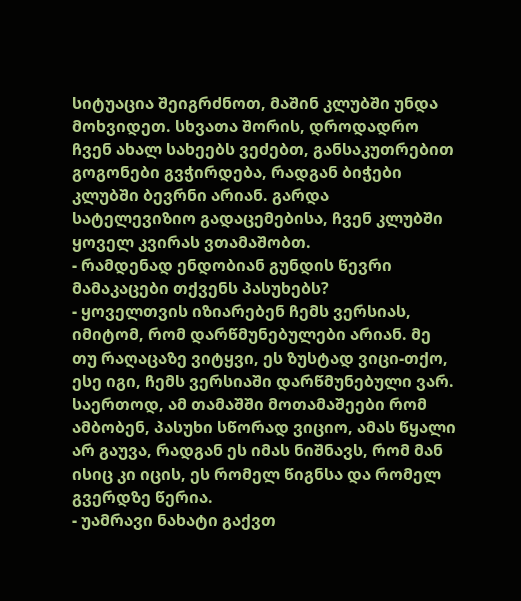სიტუაცია შეიგრძნოთ, მაშინ კლუბში უნდა მოხვიდეთ. სხვათა შორის, დროდადრო ჩვენ ახალ სახეებს ვეძებთ, განსაკუთრებით გოგონები გვჭირდება, რადგან ბიჭები კლუბში ბევრნი არიან. გარდა სატელევიზიო გადაცემებისა, ჩვენ კლუბში ყოველ კვირას ვთამაშობთ.
- რამდენად ენდობიან გუნდის წევრი მამაკაცები თქვენს პასუხებს?
- ყოველთვის იზიარებენ ჩემს ვერსიას, იმიტომ, რომ დარწმუნებულები არიან. მე თუ რაღაცაზე ვიტყვი, ეს ზუსტად ვიცი-თქო, ესე იგი, ჩემს ვერსიაში დარწმუნებული ვარ. საერთოდ, ამ თამაშში მოთამაშეები რომ ამბობენ, პასუხი სწორად ვიციო, ამას წყალი არ გაუვა, რადგან ეს იმას ნიშნავს, რომ მან ისიც კი იცის, ეს რომელ წიგნსა და რომელ გვერდზე წერია.
- უამრავი ნახატი გაქვთ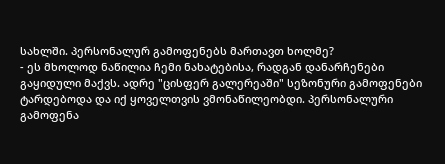სახლში. პერსონალურ გამოფენებს მართავთ ხოლმე?
- ეს მხოლოდ ნაწილია ჩემი ნახატებისა, რადგან დანარჩენები გაყიდული მაქვს. ადრე "ცისფერ გალერეაში" სეზონური გამოფენები ტარდებოდა და იქ ყოველთვის ვმონაწილეობდი. პერსონალური გამოფენა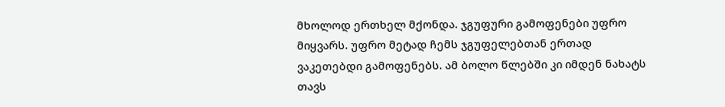მხოლოდ ერთხელ მქონდა. ჯგუფური გამოფენები უფრო მიყვარს. უფრო მეტად ჩემს ჯგუფელებთან ერთად ვაკეთებდი გამოფენებს. ამ ბოლო წლებში კი იმდენ ნახატს თავს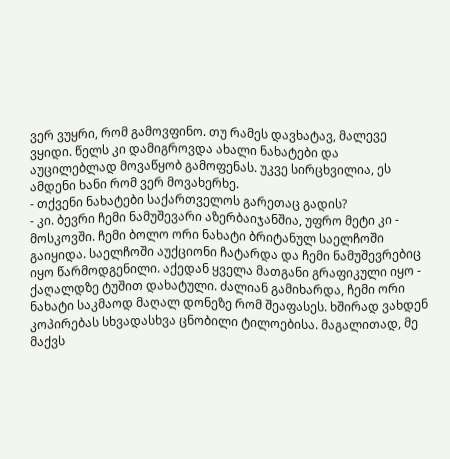ვერ ვუყრი, რომ გამოვფინო. თუ რამეს დავხატავ, მალევე ვყიდი. წელს კი დამიგროვდა ახალი ნახატები და აუცილებლად მოვაწყობ გამოფენას. უკვე სირცხვილია, ეს ამდენი ხანი რომ ვერ მოვახერხე.
- თქვენი ნახატები საქართველოს გარეთაც გადის?
- კი. ბევრი ჩემი ნამუშევარი აზერბაიჯანშია, უფრო მეტი კი - მოსკოვში. ჩემი ბოლო ორი ნახატი ბრიტანულ საელჩოში გაიყიდა. საელჩოში აუქციონი ჩატარდა და ჩემი ნამუშევრებიც იყო წარმოდგენილი. აქედან ყველა მათგანი გრაფიკული იყო - ქაღალდზე ტუშით დახატული. ძალიან გამიხარდა, ჩემი ორი ნახატი საკმაოდ მაღალ დონეზე რომ შეაფასეს. ხშირად ვახდენ კოპირებას სხვადასხვა ცნობილი ტილოებისა. მაგალითად, მე მაქვს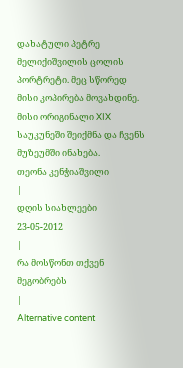დახატული პეტრე მელიქიშვილის ცოლის პორტრეტი. მეც სწორედ მისი კოპირება მოვახდინე. მისი ორიგინალი XIX საუკუნეში შეიქმნა და ჩვენს მუზეუმში ინახება.
თეონა კენჭიაშვილი
|
დღის სიახლეები
23-05-2012
|
რა მოსწონთ თქვენ მეგობრებს
|
Alternative content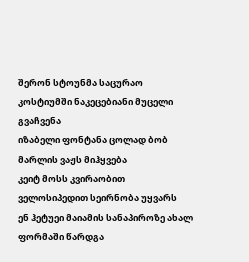შერონ სტოუნმა საცურაო კოსტიუმში ნაკეცებიანი მუცელი გვაჩვენა
იზაბელი ფონტანა ცოლად ბობ მარლის ვაჟს მიჰყვება
კეიტ მოსს კვირაობით ველოსიპედით სეირნობა უყვარს
ენ ჰეტუეი მაიამის სანაპიროზე ახალ ფორმაში წარდგა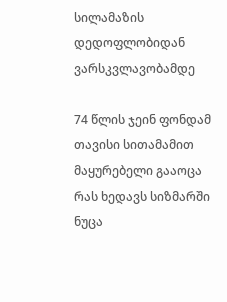სილამაზის დედოფლობიდან ვარსკვლავობამდე

74 წლის ჯეინ ფონდამ თავისი სითამამით მაყურებელი გააოცა
რას ხედავს სიზმარში ნუცა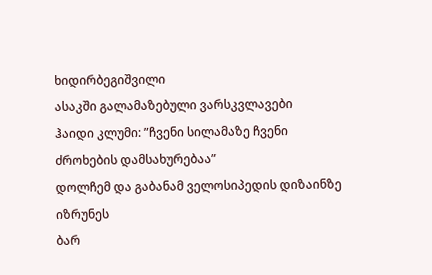ხიდირბეგიშვილი
ასაკში გალამაზებული ვარსკვლავები
ჰაიდი კლუმი: ”ჩვენი სილამაზე ჩვენი ძროხების დამსახურებაა”
დოლჩემ და გაბანამ ველოსიპედის დიზაინზე იზრუნეს
ბარ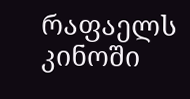რაფაელს კინოში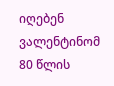იღებენ
ვალენტინომ 80 წლის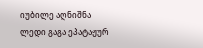იუბილე აღნიშნა
ლედი გაგა ეპატაჟურ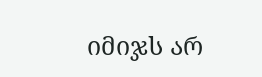იმიჯს არ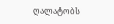ღალატობს